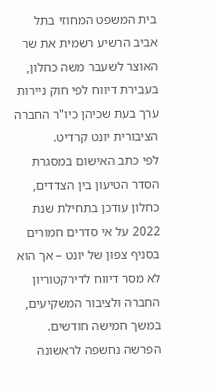בית המשפט המחוזי בתל אביב הרשיע רשמית את שר האוצר לשעבר משה כחלון, בעבירת דיווח לפי חוק ניירות ערך בעת שכיהן כיו"ר החברה הציבורית יונט קרדיט.
לפי כתב האישום במסגרת הסדר הטיעון בין הצדדים, כחלון עודכן בתחילת שנת 2022 על אי סדרים חמורים בסניף צפון של יונט – אך הוא לא מסר דיווח לדירקטוריון החברה ולציבור המשקיעים, במשך חמישה חודשים.
הפרשה נחשפה לראשונה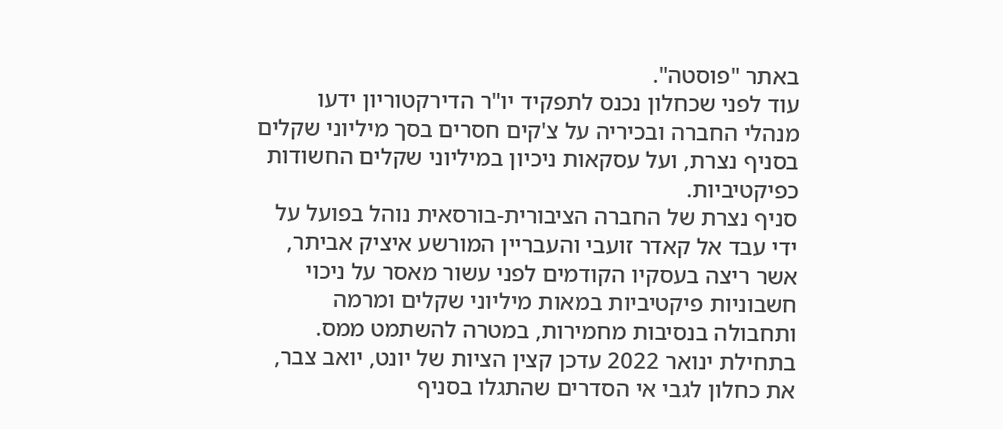באתר "פוסטה".
עוד לפני שכחלון נכנס לתפקיד יו"ר הדירקטוריון ידעו מנהלי החברה ובכיריה על צ'קים חסרים בסך מיליוני שקלים בסניף נצרת, ועל עסקאות ניכיון במיליוני שקלים החשודות כפיקטיביות.
סניף נצרת של החברה הציבורית-בורסאית נוהל בפועל על ידי עבד אל קאדר זועבי והעבריין המורשע איציק אביתר, אשר ריצה בעסקיו הקודמים לפני עשור מאסר על ניכוי חשבוניות פיקטיביות במאות מיליוני שקלים ומרמה ותחבולה בנסיבות מחמירות, במטרה להשתמט ממס.
בתחילת ינואר 2022 עדכן קצין הציות של יונט, יואב צבר, את כחלון לגבי אי הסדרים שהתגלו בסניף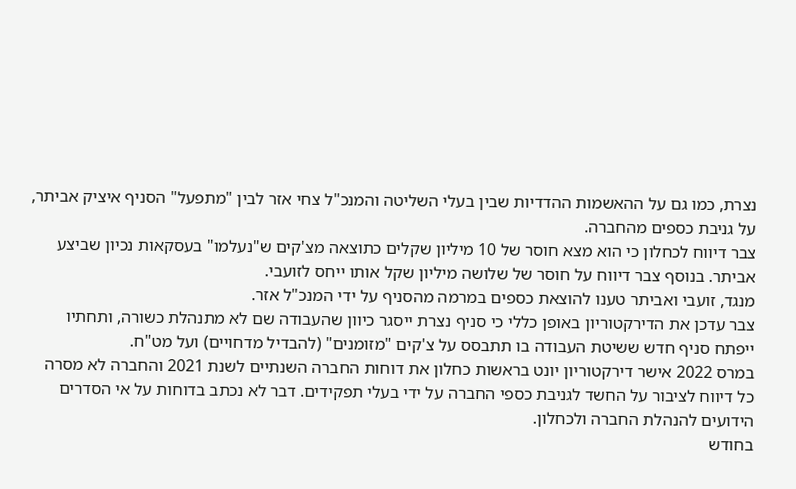נצרת, כמו גם על ההאשמות ההדדיות שבין בעלי השליטה והמנכ"ל צחי אזר לבין "מתפעל" הסניף איציק אביתר, על גניבת כספים מהחברה.
צבר דיווח לכחלון כי הוא מצא חוסר של 10 מיליון שקלים כתוצאה מצ'קים ש"נעלמו" בעסקאות נכיון שביצע אביתר. בנוסף צבר דיווח על חוסר של שלושה מיליון שקל אותו ייחס לזועבי.
מנגד, זועבי ואביתר טענו להוצאת כספים במרמה מהסניף על ידי המנכ"ל אזר.
צבר עדכן את הדירקטוריון באופן כללי כי סניף נצרת ייסגר כיוון שהעבודה שם לא מתנהלת כשורה, ותחתיו ייפתח סניף חדש ששיטת העבודה בו תתבסס על צ'קים "מזומנים" (להבדיל מדחויים) ועל מט"ח.
במרס 2022 אישר דירקטוריון יונט בראשות כחלון את דוחות החברה השנתיים לשנת 2021 והחברה לא מסרה כל דיווח לציבור על החשד לגניבת כספי החברה על ידי בעלי תפקידים. דבר לא נכתב בדוחות על אי הסדרים הידועים להנהלת החברה ולכחלון.
בחודש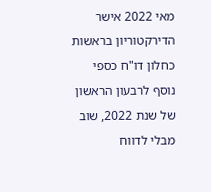מאי 2022 אישר הדירקטוריון בראשות כחלון דו"ח כספי נוסף לרבעון הראשון של שנת 2022, שוב מבלי לדווח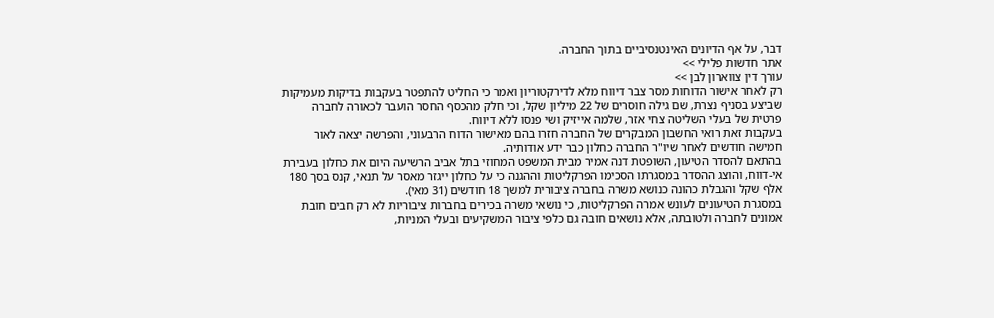דבר, על אף הדיונים האינטנסיביים בתוך החברה.
אתר חדשות פלילי >>
עורך דין צווארון לבן >>
רק לאחר אישור הדוחות מסר צבר דיווח מלא לדירקטוריון ואמר כי החליט להתפטר בעקבות בדיקות מעמיקות שביצע בסניף נצרת, שם גילה חוסרים של 22 מיליון שקל, וכי חלק מהכסף החסר הועבר לכאורה לחברה פרטית של בעלי השליטה צחי אזר, שלמה אייזיק ושי פנסו ללא דיווח.
בעקבות זאת רואי החשבון המבקרים של החברה חזרו בהם מאישור הדוח הרבעוני, והפרשה יצאה לאור חמישה חודשים לאחר שיו"ר החברה כחלון כבר ידע אודותיה.
בהתאם להסדר הטיעון, השופטת דנה אמיר מבית המשפט המחוזי בתל אביב הרשיעה היום את כחלון בעבירת אי-דווח, והוצג ההסדר במסגרתו הסכימו הפרקליטות וההגנה כי על כחלון ייגזר מאסר על תנאי, קנס בסך 180 אלף שקל והגבלת כהונה כנושא משרה בחברה ציבורית למשך 18 חודשים (31 מאי).
במסגרת הטיעונים לעונש אמרה הפרקליטות, כי נושאי משרה בכירים בחברות ציבוריות לא רק חבים חובת אמונים לחברה ולטובתה, אלא נושאים חובה גם כלפי ציבור המשקיעים ובעלי המניות,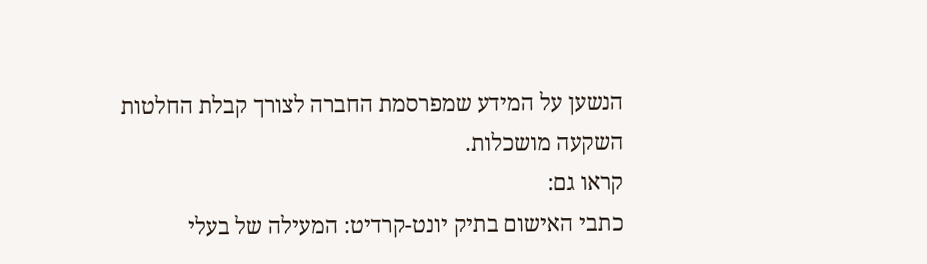הנשען על המידע שמפרסמת החברה לצורך קבלת החלטות השקעה מושכלות.
קראו גם:
כתבי האישום בתיק יונט-קרדיט: המעילה של בעלי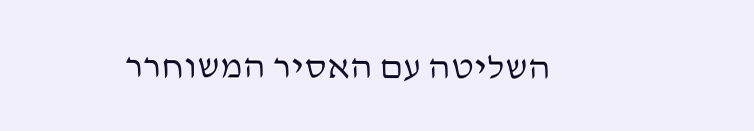השליטה עם האסיר המשוחרר